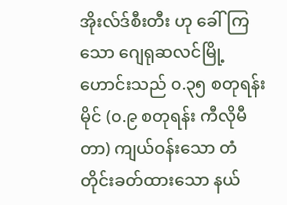အိုးလ်ဒ်စီးတီး ဟု ခေါ်ကြသော ဂျေရုဆလင်မြို့ဟောင်းသည် ၀.၃၅ စတုရန်းမိုင် (၀.၉ စတုရန်း ကီလိုမီတာ) ကျယ်ဝန်းသော တံတိုင်းခတ်ထားသော နယ်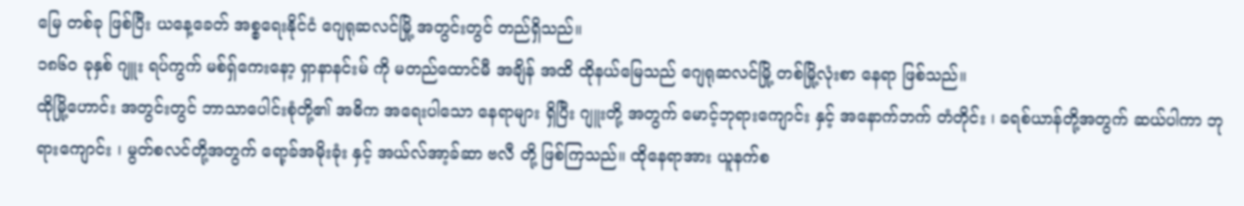မြေ တစ်ခု ဖြစ်ပြီး ယနေ့ခေတ် အစ္စရေးနိုင်ငံ ဂျေရုဆလင်မြို့ အတွင်းတွင် တည်ရှိသည်။
၁၈၆၀ ခုနှစ် ဂျူး ရပ်ကွက် မစ်ရှ်ကေးနော့ ရှာနာနင်းမ် ကို မတည်ထောင်မီ အချိန် အထိ ထိုနယ်မြေသည် ဂျေရုဆလင်မြို့ တစ်မြို့လုံးစာ နေရာ ဖြစ်သည်။
ထိုမြို့ဟောင်း အတွင်းတွင် ဘာသာပေါင်းစုံတို့၏ အဓိက အရေးပါသော နေရာများ ရှိပြီး ဂျူးတို့ အတွက် မောင့်ဘုရားကျောင်း နှင့် အနောက်ဘက် တံတိုင်း ၊ ခရစ်ယာန်တို့အတွက် ဆယ်ပါကာ ဘုရားကျောင်း ၊ မွတ်စလင်တို့အတွက် ရော့ခ်အမိုးခုံး နှင့် အယ်လ်အာ့ခ်ဆာ ဗလီ တို့ ဖြစ်ကြသည်။ ထိုနေရာအား ယူနက်စ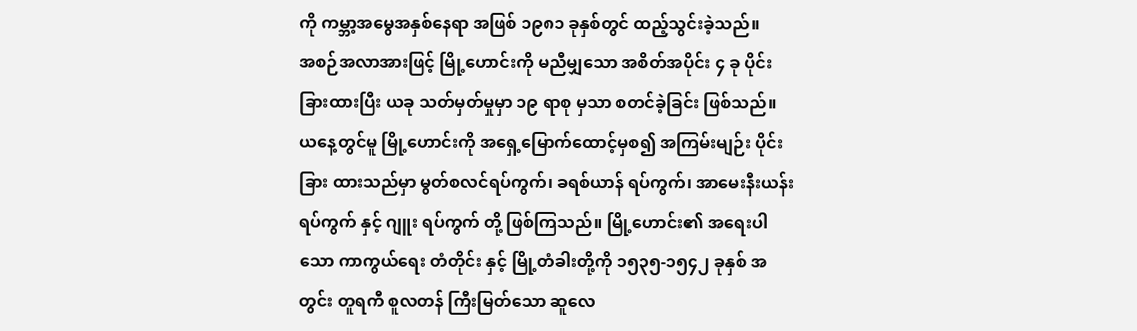ကို ကမ္ဘာ့အမွေအနှစ်နေရာ အဖြစ် ၁၉၈၁ ခုနှစ်တွင် ထည့်သွင်းခဲ့သည်။
အစဉ်အလာအားဖြင့် မြို့ဟောင်းကို မညီမျှသော အစိတ်အပိုင်း ၄ ခု ပိုင်းခြားထားပြီး ယခု သတ်မှတ်မှုမှာ ၁၉ ရာစု မှသာ စတင်ခဲ့ခြင်း ဖြစ်သည်။ ယနေ့တွင်မူ မြို့ဟောင်းကို အရှေ့မြောက်ထောင့်မှစ၍ အကြမ်းမျဉ်း ပိုင်းခြား ထားသည်မှာ မွတ်စလင်ရပ်ကွက်၊ ခရစ်ယာန် ရပ်ကွက်၊ အာမေးနီးယန်း ရပ်ကွက် နှင့် ဂျူး ရပ်ကွက် တို့ ဖြစ်ကြသည်။ မြို့ဟောင်း၏ အရေးပါသော ကာကွယ်ရေး တံတိုင်း နှင့် မြို့တံခါးတို့ကို ၁၅၃၅-၁၅၄၂ ခုနှစ် အတွင်း တူရကီ စူလတန် ကြီးမြတ်သော ဆူလေ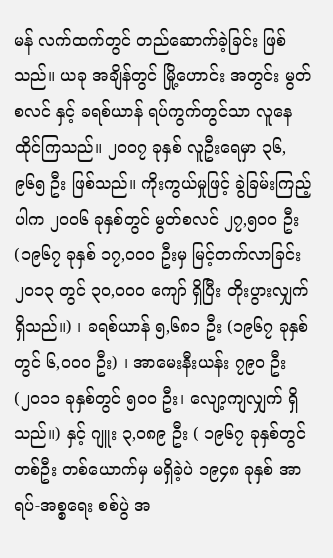မန် လက်ထက်တွင် တည်ဆောက်ခဲ့ခြင်း ဖြစ်သည်။ ယခု အချိန်တွင် မြို့ဟောင်း အတွင်း မွတ်စလင် နှင့် ခရစ်ယာန် ရပ်ကွက်တွင်သာ လူနေထိုင်ကြသည်။ ၂၀၀၇ ခုနှစ် လူဦးရေမှာ ၃၆,၉၆၅ ဦး ဖြစ်သည်။ ကိုးကွယ်မှုဖြင့် ခွဲခြမ်းကြည့်ပါက ၂၀၀၆ ခုနှစ်တွင် မွတ်စလင် ၂၇,၅၀၀ ဦး (၁၉၆၇ ခုနှစ် ၁၇,၀၀၀ ဦးမှ မြင့်တက်လာခြင်း ၂၀၁၃ တွင် ၃၀,၀၀၀ ကျော် ရှိပြီး တိုးပွားလျှက် ရှိသည်။) ၊ ခရစ်ယာန် ၅,၆၈၁ ဦး (၁၉၆၇ ခုနှစ်တွင် ၆,၀၀၀ ဦး) ၊ အာမေးနီးယန်း ၇၉၀ ဦး (၂၀၁၁ ခုနှစ်တွင် ၅၀၀ ဦး၊ လျော့ကျလျှက် ရှိသည်။) နှင့် ဂျူး ၃,၀၈၉ ဦး ( ၁၉၆၇ ခုနှစ်တွင် တစ်ဦး တစ်ယောက်မှ မရှိခဲ့ပဲ ၁၉၄၈ ခုနှစ် အာရပ်-အစ္စရေး စစ်ပွဲ အ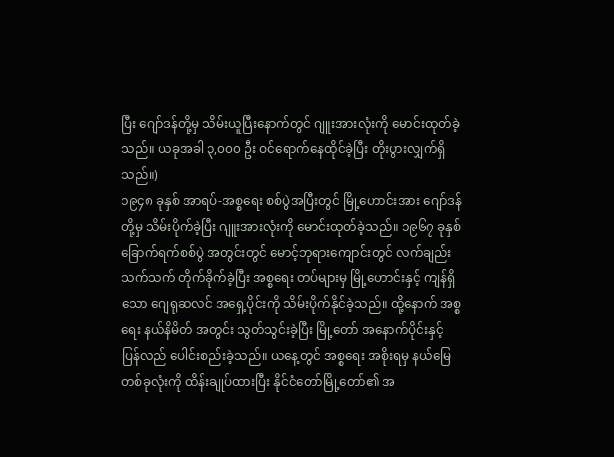ပြီး ဂျော်ဒန်တို့မှ သိမ်းယူပြီးနောက်တွင် ဂျူးအားလုံးကို မောင်းထုတ်ခဲ့သည်။ ယခုအခါ ၃,၀၀၀ ဦး ဝင်ရောက်နေထိုင်ခဲ့ပြီး တိုးပွားလျှက်ရှိသည်။)
၁၉၄၈ ခုနှစ် အာရပ်-အစ္စရေး စစ်ပွဲအပြီးတွင် မြို့ဟောင်းအား ဂျော်ဒန်တို့မှ သိမ်းပိုက်ခဲ့ပြီး ဂျူးအားလုံးကို မောင်းထုတ်ခဲ့သည်။ ၁၉၆၇ ခုနှစ် ခြောက်ရက်စစ်ပွဲ အတွင်းတွင် မောင့်ဘုရားကျောင်းတွင် လက်ချည်းသက်သက် တိုက်ခိုက်ခဲ့ပြီး အစ္စရေး တပ်များမှ မြို့ဟောင်းနှင့် ကျန်ရှိသော ဂျေရုဆလင် အရှေ့ပိုင်းကို သိမ်းပိုက်နိုင်ခဲ့သည်။ ထို့နောက် အစ္စရေး နယ်နိမိတ် အတွင်း သွတ်သွင်းခဲ့ပြီး မြို့တော် အနောက်ပိုင်းနှင့် ပြန်လည် ပေါင်းစည်းခဲ့သည်။ ယနေ့တွင် အစ္စရေး အစိုးရမှ နယ်မြေ တစ်ခုလုံးကို ထိန်းချုပ်ထားပြီး နိုင်ငံတော်မြို့တော်၏ အ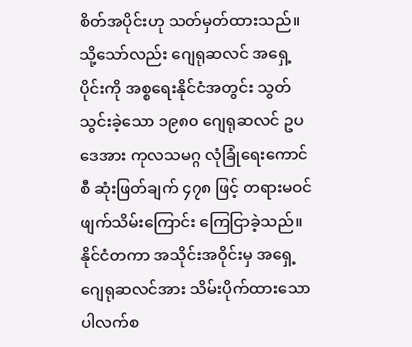စိတ်အပိုင်းဟု သတ်မှတ်ထားသည်။ သို့သော်လည်း ဂျေရုဆလင် အရှေ့ပိုင်းကို အစ္စရေးနိုင်ငံအတွင်း သွတ်သွင်းခဲ့သော ၁၉၈၀ ဂျေရုဆလင် ဥပဒေအား ကုလသမဂ္ဂ လုံခြုံရေးကောင်စီ ဆုံးဖြတ်ချက် ၄၇၈ ဖြင့် တရားမဝင်ဖျက်သိမ်းကြောင်း ကြေငြာခဲ့သည်။ နိုင်ငံတကာ အသိုင်းအဝိုင်းမှ အရှေ့ဂျေရုဆလင်အား သိမ်းပိုက်ထားသော ပါလက်စ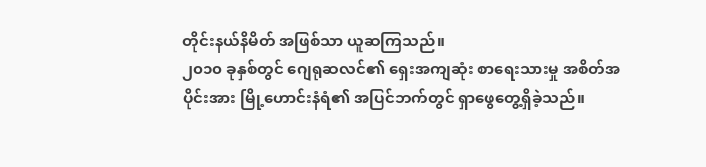တိုင်းနယ်နိမိတ် အဖြစ်သာ ယူဆကြသည်။
၂၀၁၀ ခုနှစ်တွင် ဂျေရုဆလင်၏ ရှေးအကျဆုံး စာရေးသားမှု အစိတ်အပိုင်းအား မြို့ဟောင်းနံရံ၏ အပြင်ဘက်တွင် ရှာဖွေတွေ့ရှိခဲ့သည်။